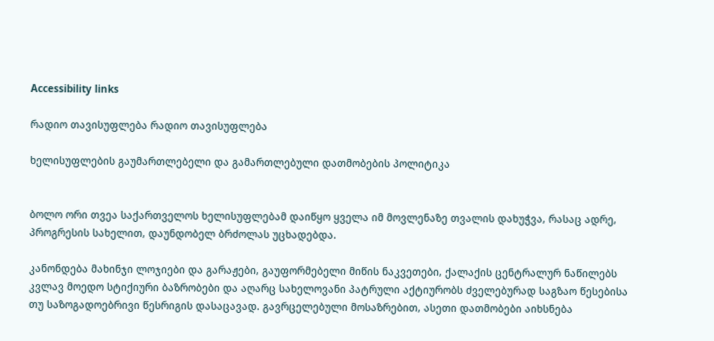Accessibility links

რადიო თავისუფლება რადიო თავისუფლება

ხელისუფლების გაუმართლებელი და გამართლებული დათმობების პოლიტიკა


ბოლო ორი თვეა საქართველოს ხელისუფლებამ დაიწყო ყველა იმ მოვლენაზე თვალის დახუჭვა, რასაც ადრე, პროგრესის სახელით, დაუნდობელ ბრძოლას უცხადებდა.

კანონდება მახინჯი ლოჯიები და გარაჟები, გაუფორმებელი მიწის ნაკვეთები, ქალაქის ცენტრალურ ნაწილებს კვლავ მოედო სტიქიური ბაზრობები და აღარც სახელოვანი პატრული აქტიურობს ძველებურად საგზაო წესებისა თუ საზოგადოებრივი წესრიგის დასაცავად. გავრცელებული მოსაზრებით, ასეთი დათმობები აიხსნება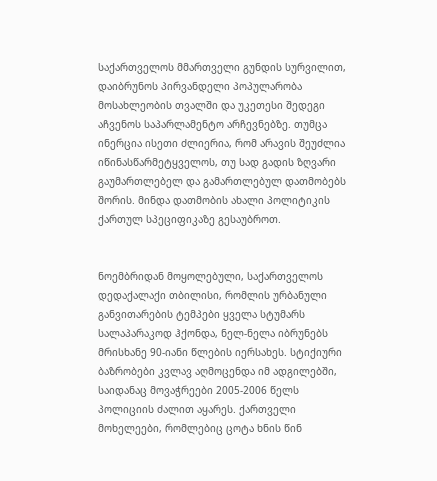საქართველოს მმართველი გუნდის სურვილით, დაიბრუნოს პირვანდელი პოპულარობა მოსახლეობის თვალში და უკეთესი შედეგი აჩვენოს საპარლამენტო არჩევნებზე. თუმცა ინერცია ისეთი ძლიერია, რომ არავის შეუძლია იწინასწარმეტყველოს, თუ სად გადის ზღვარი გაუმართლებელ და გამართლებულ დათმობებს შორის. მინდა დათმობის ახალი პოლიტიკის ქართულ სპეციფიკაზე გესაუბროთ.


ნოემბრიდან მოყოლებული, საქართველოს დედაქალაქი თბილისი, რომლის ურბანული განვითარების ტემპები ყველა სტუმარს სალაპარაკოდ ჰქონდა, ნელ-ნელა იბრუნებს მრისხანე 90-იანი წლების იერსახეს. სტიქიური ბაზრობები კვლავ აღმოცენდა იმ ადგილებში, საიდანაც მოვაჭრეები 2005-2006 წელს პოლიციის ძალით აყარეს. ქართველი მოხელეები, რომლებიც ცოტა ხნის წინ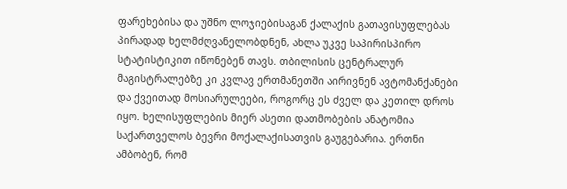ფარეხებისა და უშნო ლოჯიებისაგან ქალაქის გათავისუფლებას პირადად ხელმძღვანელობდნენ, ახლა უკვე საპირისპირო სტატისტიკით იწონებენ თავს. თბილისის ცენტრალურ მაგისტრალებზე კი კვლავ ერთმანეთში აირივნენ ავტომანქანები და ქვეითად მოსიარულეები, როგორც ეს ძველ და კეთილ დროს იყო. ხელისუფლების მიერ ასეთი დათმობების ანატომია საქართველოს ბევრი მოქალაქისათვის გაუგებარია. ერთნი ამბობენ, რომ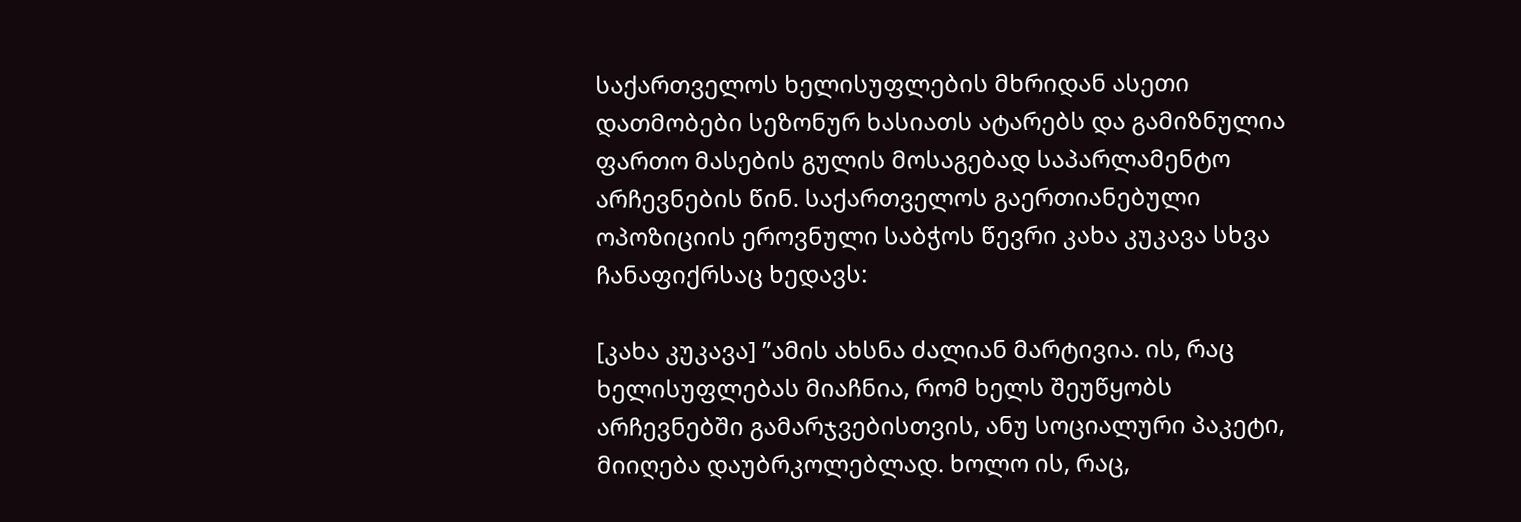საქართველოს ხელისუფლების მხრიდან ასეთი დათმობები სეზონურ ხასიათს ატარებს და გამიზნულია ფართო მასების გულის მოსაგებად საპარლამენტო არჩევნების წინ. საქართველოს გაერთიანებული ოპოზიციის ეროვნული საბჭოს წევრი კახა კუკავა სხვა ჩანაფიქრსაც ხედავს:

[კახა კუკავა] ”ამის ახსნა ძალიან მარტივია. ის, რაც ხელისუფლებას მიაჩნია, რომ ხელს შეუწყობს არჩევნებში გამარჯვებისთვის, ანუ სოციალური პაკეტი, მიიღება დაუბრკოლებლად. ხოლო ის, რაც,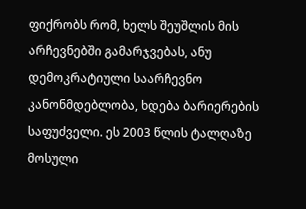ფიქრობს რომ, ხელს შეუშლის მის არჩევნებში გამარჯვებას, ანუ დემოკრატიული საარჩევნო კანონმდებლობა, ხდება ბარიერების საფუძველი. ეს 2003 წლის ტალღაზე მოსული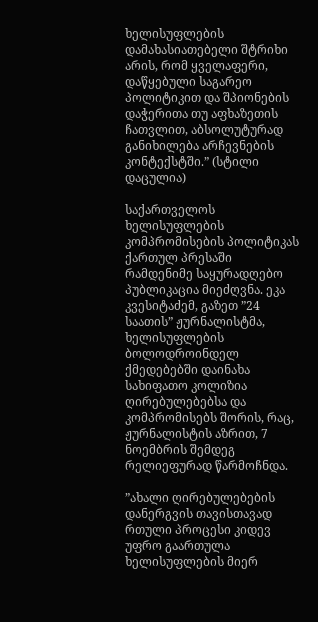ხელისუფლების დამახასიათებელი შტრიხი არის, რომ ყველაფერი, დაწყებული საგარეო პოლიტიკით და შპიონების დაჭერითა თუ აფხაზეთის ჩათვლით, აბსოლუტურად განიხილება არჩევნების კონტექსტში.” (სტილი დაცულია)

საქართველოს ხელისუფლების კომპრომისების პოლიტიკას ქართულ პრესაში რამდენიმე საყურადღებო პუბლიკაცია მიეძღვნა. ეკა კვესიტაძემ, გაზეთ ”24 საათის” ჟურნალისტმა, ხელისუფლების ბოლოდროინდელ ქმედებებში დაინახა სახიფათო კოლიზია ღირებულებებსა და კომპრომისებს შორის, რაც, ჟურნალისტის აზრით, 7 ნოემბრის შემდეგ რელიეფურად წარმოჩნდა.

”ახალი ღირებულებების დანერგვის თავისთავად რთული პროცესი კიდევ უფრო გაართულა ხელისუფლების მიერ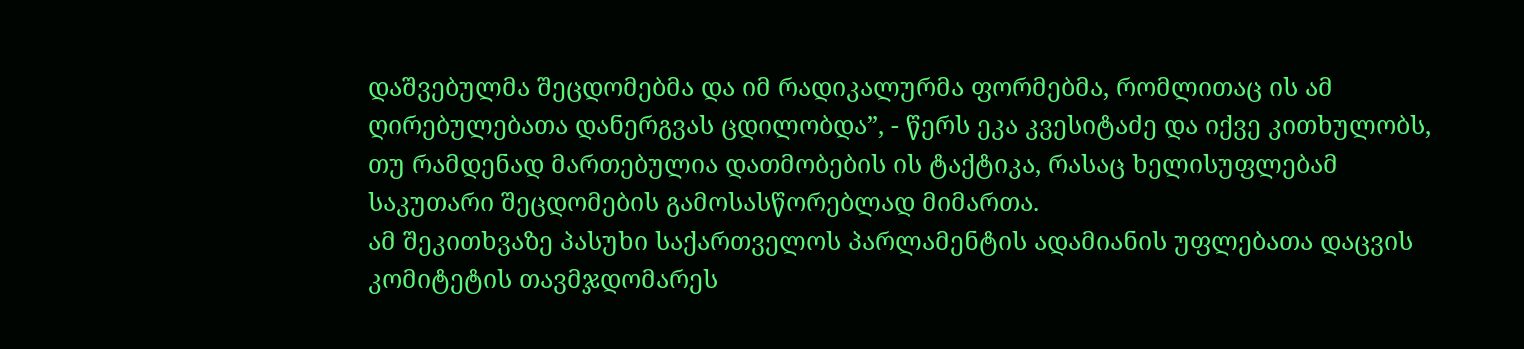დაშვებულმა შეცდომებმა და იმ რადიკალურმა ფორმებმა, რომლითაც ის ამ ღირებულებათა დანერგვას ცდილობდა”, - წერს ეკა კვესიტაძე და იქვე კითხულობს, თუ რამდენად მართებულია დათმობების ის ტაქტიკა, რასაც ხელისუფლებამ საკუთარი შეცდომების გამოსასწორებლად მიმართა.
ამ შეკითხვაზე პასუხი საქართველოს პარლამენტის ადამიანის უფლებათა დაცვის კომიტეტის თავმჯდომარეს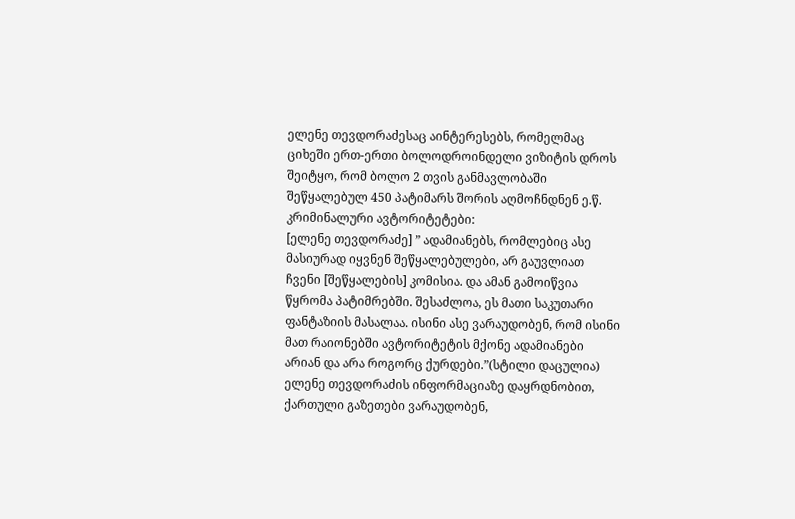ელენე თევდორაძესაც აინტერესებს, რომელმაც ციხეში ერთ-ერთი ბოლოდროინდელი ვიზიტის დროს შეიტყო, რომ ბოლო 2 თვის განმავლობაში შეწყალებულ 450 პატიმარს შორის აღმოჩნდნენ ე.წ. კრიმინალური ავტორიტეტები:
[ელენე თევდორაძე] ” ადამიანებს, რომლებიც ასე მასიურად იყვნენ შეწყალებულები, არ გაუვლიათ ჩვენი [შეწყალების] კომისია. და ამან გამოიწვია წყრომა პატიმრებში. შესაძლოა, ეს მათი საკუთარი ფანტაზიის მასალაა. ისინი ასე ვარაუდობენ, რომ ისინი მათ რაიონებში ავტორიტეტის მქონე ადამიანები არიან და არა როგორც ქურდები.”(სტილი დაცულია)
ელენე თევდორაძის ინფორმაციაზე დაყრდნობით, ქართული გაზეთები ვარაუდობენ,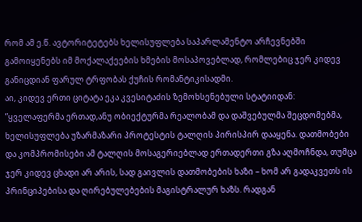რომ ამ ე.წ. ავტორიტეტებს ხელისუფლება საპარლამენტო არჩევნებში გამოიყენებს იმ მოქალაქეების ხმების მოსაპოვებლად, რომლებიც ჯერ კიდევ განიცდიან ფარულ ტრფობას ქუჩის რომანტიკისადმი.
აი, კიდევ ერთი ციტატა ეკა კვესიტაძის ზემოხსენებული სტატიიდან:
”ყველაფერმა ერთად,ანუ ობიექტურმა რეალობამ და დაშვებულმა შეცდომებმა, ხელისუფლება უზარმაზარი პროტესტის ტალღის პირისპირ დააყენა. დათმობები და კომპრომისები ამ ტალღის მოსაგერიებლად ერთადერთი გზა აღმოჩნდა, თუმცა ჯერ კიდევ ცხადი არ არის, სად გაივლის დათმობების ხაზი – ხომ არ გადაკვეთს ის პრინციპებისა და ღირებულებების მაგისტრალურ ხაზს. რადგან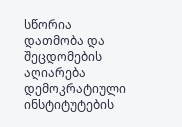სწორია დათმობა და შეცდომების აღიარება დემოკრატიული ინსტიტუტების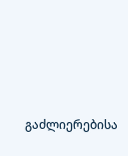გაძლიერებისა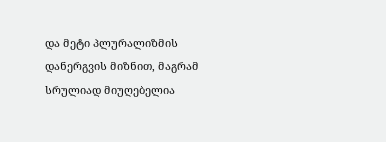და მეტი პლურალიზმის დანერგვის მიზნით, მაგრამ სრულიად მიუღებელია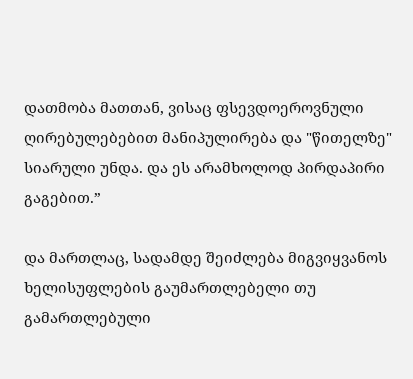დათმობა მათთან, ვისაც ფსევდოეროვნული ღირებულებებით მანიპულირება და "წითელზე" სიარული უნდა. და ეს არამხოლოდ პირდაპირი გაგებით.”

და მართლაც, სადამდე შეიძლება მიგვიყვანოს ხელისუფლების გაუმართლებელი თუ გამართლებული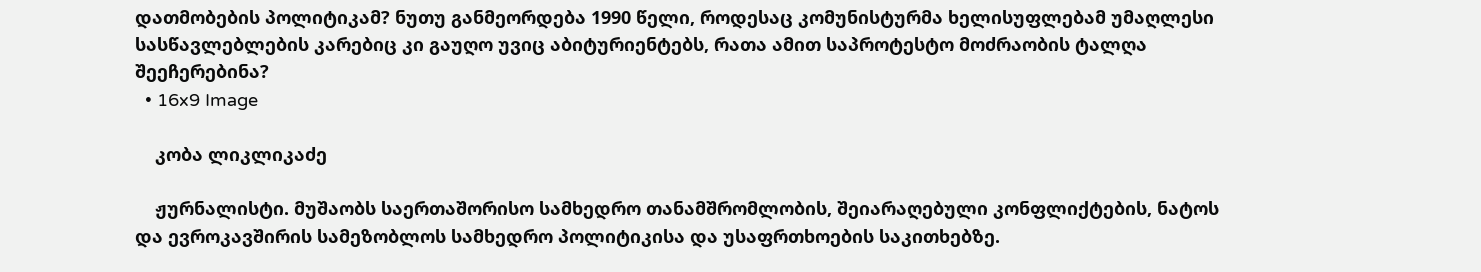დათმობების პოლიტიკამ? ნუთუ განმეორდება 1990 წელი, როდესაც კომუნისტურმა ხელისუფლებამ უმაღლესი სასწავლებლების კარებიც კი გაუღო უვიც აბიტურიენტებს, რათა ამით საპროტესტო მოძრაობის ტალღა შეეჩერებინა?
  • 16x9 Image

    კობა ლიკლიკაძე

    ჟურნალისტი. მუშაობს საერთაშორისო სამხედრო თანამშრომლობის, შეიარაღებული კონფლიქტების, ნატოს და ევროკავშირის სამეზობლოს სამხედრო პოლიტიკისა და უსაფრთხოების საკითხებზე.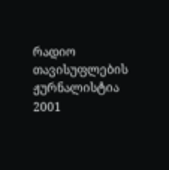რადიო თავისუფლების ჟურნალისტია 2001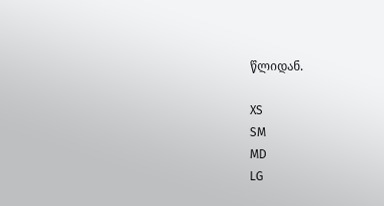წლიდან.

XS
SM
MD
LG